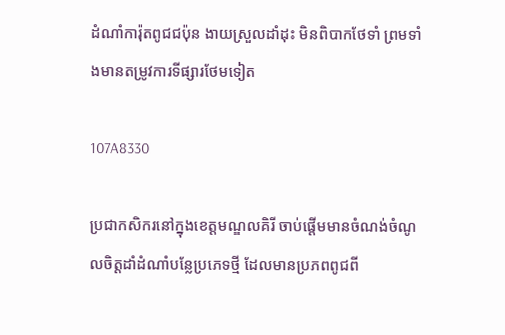ដំណាំការ៉ុតពូជជប៉ុន ងាយស្រួលដាំដុះ មិនពិបាកថែទាំ ព្រមទាំងមានតម្រូវការទីផ្សារថែមទៀត

107A8330

ប្រជាកសិករនៅក្នុងខេត្តមណ្ឌលគិរី ចាប់ផ្តើមមានចំណង់ចំណូលចិត្តដាំដំណាំបន្លែប្រភេទថ្មី ដែលមានប្រភពពូជពី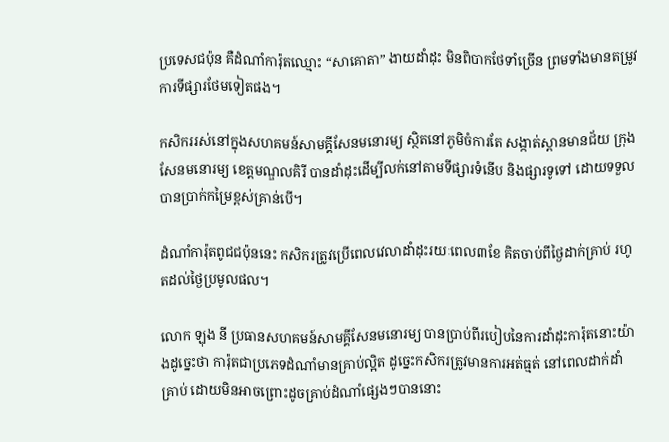ប្រទេសជប៉ុន គឺដំណាំការ៉ុតឈ្មោះ “សាគោតា” ងាយដាំដុះ មិនពិបាកថែទាំច្រើន ព្រមទាំងមានតម្រូវការទីផ្សារថែមទៀតផង។

កសិកររស់នៅក្នុងសហគមន៍សាមគ្គីសែនមនោរម្យ ស្ថិតនៅភូមិចំការតែ សង្កាត់ស្ពានមានជ័យ ក្រុងសែនមនោរម្យ ខេត្តមណ្ឌលគិរី បានដាំដុះដើម្បីលក់នៅតាមទីផ្សារទំនើប និងផ្សារទូទៅ ដោយទទួលបានប្រាក់កម្រៃខ្ពស់គ្រាន់បើ។

ដំណាំការ៉ុតពូជជប៉ុននេះ កសិករត្រូវប្រើពេលវេលាដាំដុះរយៈពេល៣ខែ គិតចាប់ពីថ្ងៃដាក់គ្រាប់ រហូតដល់ថ្ងៃប្រមូលផល។

លោក ឡុង នី ប្រធានសហគមន៍សាមគ្គីសែនមនោរម្យ បានប្រាប់ពីរបៀបនៃការដាំដុះការ៉ុតនោះយ៉ាងដូច្នេះថា ការ៉ុតជាប្រភេទដំណាំមានគ្រាប់ល្អិត ដូច្នេះកសិករត្រូវមានការអត់ធ្មត់ នៅពេលដាក់ដាំគ្រាប់ ដោយមិនអាចព្រោះដូចគ្រាប់ដំណាំផ្សេងៗបាននោះ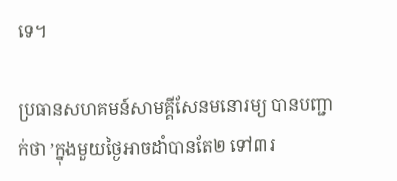ទេ។

ប្រធានសហគមន៍សាមគ្គីសែនមនោរម្យ បានបញ្ជាក់ថា ’ក្នុងមួយថ្ងៃអាចដាំបានតែ២ ទៅ៣រ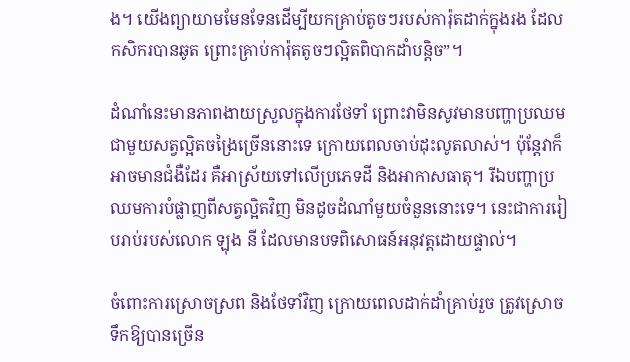ង។ យើងព្យាយាមមែនទែនដើម្បីយកគ្រាប់តូចៗរបស់ការ៉ុតដាក់ក្នុងរង ដែលកសិករបានឆូត ព្រោះគ្រាប់ការ៉ុតតូចៗល្អិតពិបាកដាំបន្តិច”។

ដំណាំនេះមានភាពងាយស្រួលក្នុងការថែទាំ ព្រោះវាមិនសូវមានបញ្ហាប្រឈមជាមួយសត្វល្អិតចង្រៃច្រើននោះទេ ក្រោយពេលចាប់ដុះលូតលាស់។ ប៉ុន្តែវាក៏អាចមានជំងឺដែរ គឺអាស្រ័យទៅលើប្រភេទដី និងអាកាសធាតុ។ រីឯបញ្ហាប្រឈមការបំផ្លាញពីសត្វល្អិតវិញ មិនដូចដំណាំមួយចំនួននោះទេ។ នេះជាការរៀបរាប់របស់លោក ឡុង នី ដែលមានបទពិសោធន៍អនុវត្តដោយផ្ទាល់។

ចំពោះការស្រោចស្រព និងថែទាំវិញ ក្រោយពេលដាក់ដាំគ្រាប់រួច ត្រូវស្រោចទឹកឱ្យបានច្រើន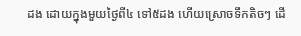ដង ដោយក្នុងមួយថ្ងៃពី៤ ទៅ៥ដង ហើយស្រោចទឹកតិចៗ ដើ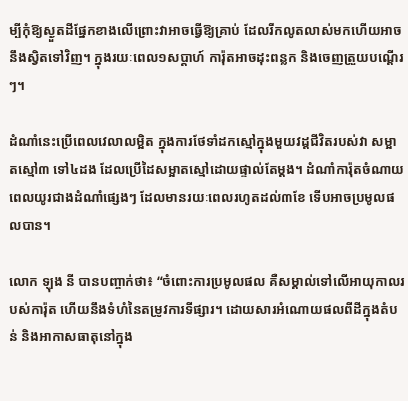ម្បីកុំឱ្យស្ងួតដីផ្នែកខាងលើព្រោះវាអាចធ្វើឱ្យគា្រប់ ដែលរីកលូតលាស់មកហើយអាចនឹងស្វិតទៅវិញ។ ក្នុងរយៈពេល១សប្ដាហ៍ ការ៉ុតអាចដុះពន្លក និងចេញត្រួយបណ្តើរៗ។

ដំណាំនេះប្រើពេលវេលាលម្អិត ក្នុងការថែទាំដកស្មៅក្នុងមួយវដ្ដជីវិតរបស់វា សម្អាតស្មៅ៣ ទៅ៤ដង ដែលប្រើដៃសម្អាតស្មៅដោយផ្ទាល់តែម្តង។ ដំណាំការ៉ុតចំណាយពេលយូរជាងដំណាំផ្សេងៗ ដែលមានរយៈពេលរហូតដល់៣ខែ ទើបអាចប្រមូលផលបាន។

លោក ឡុង នី បានបញ្ចាក់ថា៖ “ចំពោះការប្រមូលផល គឺសម្គាល់ទៅលើអាយុកាលរបស់ការ៉ុត ហើយនឹងទំហំនៃតម្រូវការទីផ្សារ។ ដោយសារអំណោយផលពីដីក្នុងតំបន់ និងអាកាសធាតុនៅក្នុង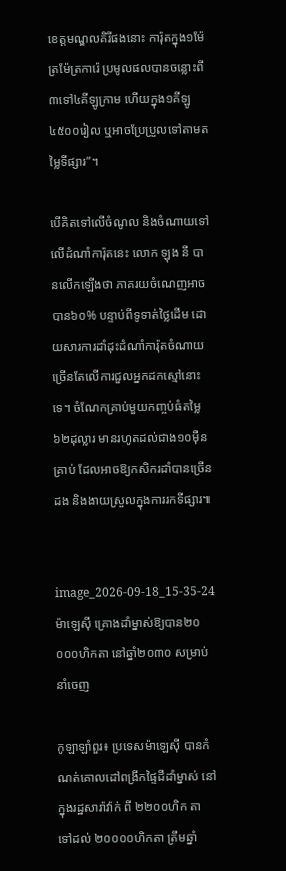ខេត្តមណ្ឌលគិរីផងនោះ ការ៉ុតក្នុង១ម៉ែត្រម៉ែត្រការ៉េ ប្រមូលផលបានចន្លោះពី៣ទៅ៤គីឡូក្រាម ហើយក្នុង១គីឡូ ៤៥០០រៀល ឬអាចប្រែប្រួលទៅតាមតម្លៃទីផ្សារ”។

បើគិតទៅលើចំណូល និងចំណាយទៅលើដំណាំការ៉ុតនេះ លោក ឡុង នី បានលើកឡើងថា ភាគរយចំណេញអាចបាន៦០% បន្ទាប់ពីទូទាត់ថ្លៃដើម ដោយសារការដាំដុះដំណាំការ៉ុតចំណាយច្រើនតែលើការជួលអ្នកដកស្មៅនោះទេ។ ចំណែកគ្រាប់មួយកញ្ចប់ធំតម្លៃ៦២ដុល្លារ មានរហូតដល់ជាង១០ម៉ឺនគ្រាប់ ដែលអាចឱ្យកសិករដាំបានច្រើនដង និងងាយស្រួលក្នុងការរកទីផ្សារ៕


image_2026-09-18_15-35-24
ម៉ាឡេស៊ី គ្រោងដាំម្នាស់ឱ្យបាន២០ ០០០ហិកតា នៅឆ្នាំ២០៣០ សម្រាប់នាំចេញ

កូឡាឡាំពួរ៖ ប្រទេសម៉ាឡេស៊ី បានកំណត់គោលដៅពង្រីកផ្ទៃដីដាំម្នាស់ នៅក្នុងរដ្ឋសារ៉ាវ៉ាក់ ពី ២២០០ហិក តា ទៅដល់ ២០០០០ហិកតា ត្រឹមឆ្នាំ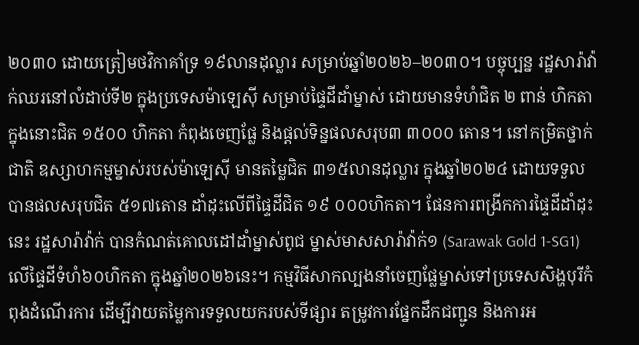២០៣០ ដោយត្រៀមថវិកាគាំទ្រ ១៩លានដុល្លារ សម្រាប់ឆ្នាំ២០២៦–២០៣០។ បច្ចុប្បន្ន រដ្ឋសារ៉ាវ៉ាក់ឈរនៅលំដាប់ទី២ ក្នុងប្រទេសម៉ាឡេស៊ី សម្រាប់ផ្ទៃដីដាំម្នាស់ ដោយមានទំហំជិត ២ ពាន់ ហិកតា ក្នុងនោះជិត ១៥០០ ហិកតា កំពុងចេញផ្លែ និងផ្តល់ទិន្នផលសរុប៣ ៣០០០ តោន។ នៅកម្រិតថ្នាក់ជាតិ ឧស្សាហកម្មម្នាស់របស់ម៉ាឡេស៊ី មានតម្លៃជិត ៣១៥លានដុល្លារ ក្នុងឆ្នាំ២០២៤ ដោយទទួលបានផលសរុបជិត ៥១៧តោន ដាំដុះលើពីផ្ទៃដីជិត ១៩ ០០០ហិកតា។ ផែនការពង្រីកការផ្ទៃដីដាំដុះនេះ រដ្ឋសារ៉ាវ៉ាក់ បានកំណត់គោលដៅដាំម្នាស់ពូជ ម្នាស់មាសសារ៉ាវ៉ាក់១ (Sarawak Gold 1-SG1) លើផ្ទៃដីទំហំ៦០ហិកតា ក្នុងឆ្នាំ២០២៦នេះ។ កម្មវិធីសាកល្បងនាំចេញផ្លែម្នាស់ទៅប្រទេសសិង្ហបុរីកំពុងដំណើរការ ដើម្បីវាយតម្លៃការទទួលយករបស់ទីផ្សារ តម្រូវការផ្នែកដឹកជញ្ជូន និងការអ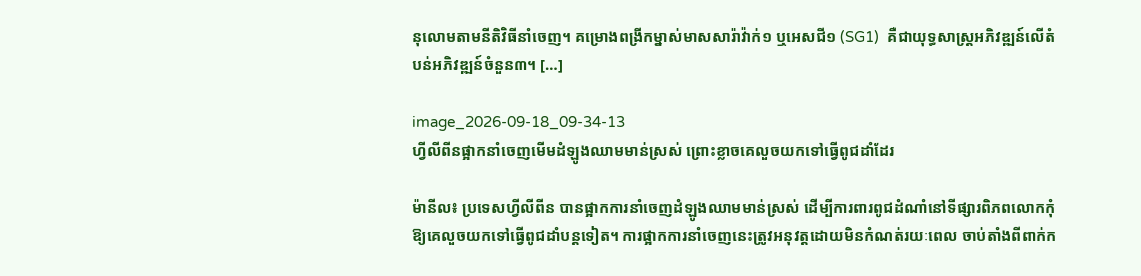នុលោមតាមនីតិវិធីនាំចេញ។ គម្រោងពង្រីកម្នាស់មាសសារ៉ាវ៉ាក់១ ឬអេសជី១ (SG1)  គឺជាយុទ្ធសាស្ត្រអភិវឌ្ឍន៍លើតំបន់អភិវឌ្ឍន៍ចំនួន៣។ […]

image_2026-09-18_09-34-13
ហ្វីលីពីនផ្អាកនាំចេញមើមដំឡូងឈាមមាន់ស្រស់ ព្រោះខ្លាចគេលួចយកទៅធ្វើពូជដាំដែរ

ម៉ានីល៖ ប្រទេសហ្វីលីពីន បានផ្អាកការនាំចេញដំឡូងឈាមមាន់ស្រស់ ដើម្បីការពារពូជដំណាំនៅទីផ្សារពិភពលោកកុំឱ្យគេលួចយកទៅធ្វើពូជដាំបន្តទៀត។ ការផ្អាកការនាំចេញនេះត្រូវអនុវត្តដោយមិនកំណត់រយៈពេល ចាប់តាំងពីពាក់ក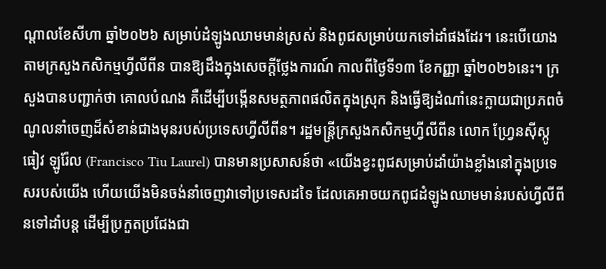ណ្តាលខែសីហា ឆ្នាំ២០២៦ សម្រាប់ដំឡូងឈាមមាន់ស្រស់ និងពូជសម្រាប់យកទៅដាំផងដែរ។ នេះបើយោងតាមក្រសួងកសិកម្មហ្វីលីពីន បានឱ្យដឹងក្នុងសេចក្តីថ្លែងការណ៍ កាលពីថ្ងៃទី១៣ ខែកញ្ញា ឆ្នាំ២០២៦នេះ។ ក្រសួងបានបញ្ជាក់ថា គោលបំណង គឺដើម្បីបង្កើនសមត្ថភាពផលិតក្នុងស្រុក និងធ្វើឱ្យដំណាំនេះក្លាយជាប្រភពចំណូលនាំចេញដ៏សំខាន់ជាងមុនរបស់ប្រទេសហ្វីលីពីន។ រដ្ឋមន្ត្រីក្រសួងកសិកម្មហ្វីលីពីន លោក ហ្វ្រែនស៊ីស្កូ ធៀវ ឡូរ៉ែល (Francisco Tiu Laurel) បានមានប្រសាសន៍ថា «យើងខ្វះពូជសម្រាប់ដាំយ៉ាងខ្លាំងនៅក្នុងប្រទេសរបស់យើង ហើយយើងមិនចង់នាំចេញវាទៅប្រទេសដទៃ ដែលគេអាចយកពូជដំឡូងឈាមមាន់របស់ហ្វីលីពីនទៅដាំបន្ត ដើម្បីប្រកួតប្រជែងជា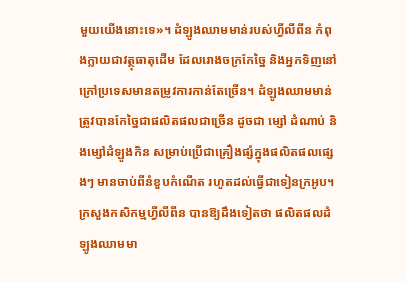មួយយើងនោះទេ»។ ដំឡូងឈាមមាន់របស់ហ្វីលីពីន កំពុងក្លាយជាវត្ថុធាតុដើម ដែលរោងចក្រកែច្នៃ និងអ្នកទិញនៅក្រៅប្រទេសមានតម្រូវការកាន់តែច្រើន។ ដំឡូងឈាមមាន់ត្រូវបានកែច្នៃជាផលិតផលជាច្រើន ដូចជា ម្សៅ ដំណាប់ និងម្សៅដំឡូងកិន សម្រាប់ប្រើជាគ្រឿងផ្សំក្នុងផលិតផលផ្សេងៗ មានចាប់ពីនំខួបកំណើត រហូតដល់ធ្វើជាទៀនក្រអូប។ ក្រសួងកសិកម្មហ្វីលីពីន បានឱ្យដឹងទៀតថា ផលិតផលដំឡូងឈាមមា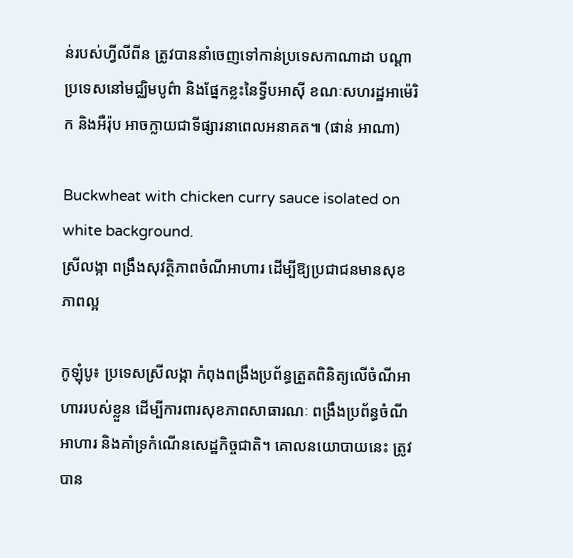ន់របស់ហ្វីលីពីន ត្រូវបាននាំចេញទៅកាន់ប្រទេសកាណាដា បណ្តាប្រទេសនៅមជ្ឈិមបូព៌ា និងផ្នែកខ្លះនៃទ្វីបអាស៊ី ខណៈសហរដ្ឋអាម៉េរិក និងអឺរ៉ុប អាចក្លាយជាទីផ្សារនាពេលអនាគត៕ (ផាន់ អាណា)

Buckwheat with chicken curry sauce isolated on white background.
ស្រីលង្កា ពង្រឹងសុវត្ថិភាពចំណីអាហារ ដើម្បីឱ្យប្រជាជនមានសុខភាពល្អ

កូឡុំបូ៖ ប្រទេសស្រីលង្កា កំពុងពង្រឹងប្រព័ន្ធត្រួតពិនិត្យលើចំណីអាហាររបស់ខ្លួន ដើម្បីការពារសុខភាពសាធារណៈ ពង្រឹងប្រព័ន្ធចំណីអាហារ និងគាំទ្រកំណើនសេដ្ឋកិច្ចជាតិ។ គោលនយោបាយនេះ ត្រូវបាន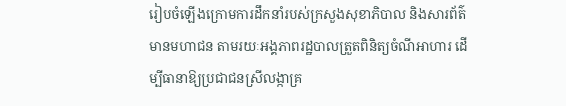រៀបចំឡើងក្រោមការដឹកនាំរបស់ក្រសួងសុខាភិបាល និងសារព័ត៌មានមហាជន តាមរយៈអង្គភាពរដ្ឋបាលត្រួតពិនិត្យចំណីអាហារ ដើម្បីធានាឱ្យប្រជាជនស្រីលង្កាគ្រ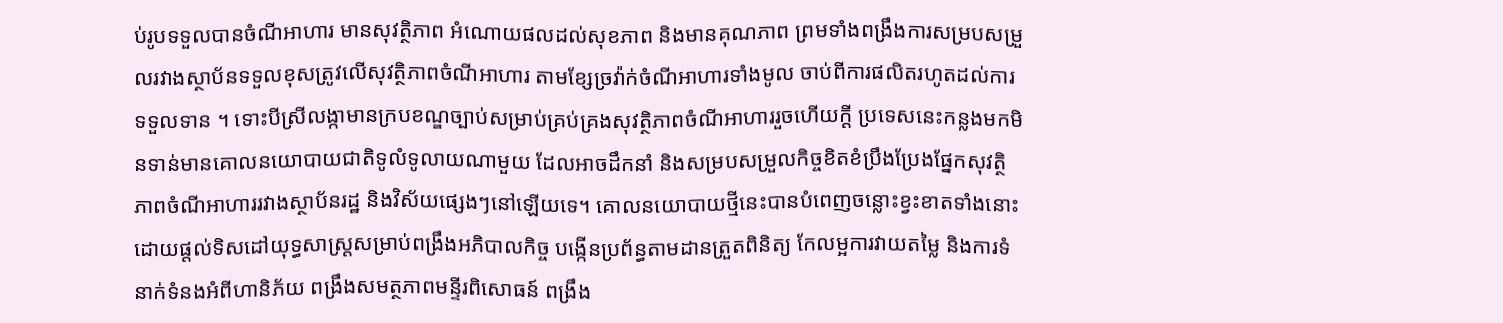ប់រូបទទួលបានចំណីអាហារ មានសុវត្ថិភាព អំណោយផលដល់សុខភាព និងមានគុណភាព ព្រមទាំងពង្រឹងការសម្របសម្រួលរវាងស្ថាប័នទទួលខុសត្រូវលើសុវត្ថិភាពចំណីអាហារ តាមខ្សែច្រវ៉ាក់ចំណីអាហារទាំងមូល ចាប់ពីការផលិតរហូតដល់ការទទួលទាន ។ ទោះបីស្រីលង្កាមានក្របខណ្ឌច្បាប់សម្រាប់គ្រប់គ្រងសុវត្ថិភាពចំណីអាហាររួចហើយក្តី ប្រទេសនេះកន្លងមកមិនទាន់មានគោលនយោបាយជាតិទូលំទូលាយណាមួយ ដែលអាចដឹកនាំ និងសម្របសម្រួលកិច្ចខិតខំប្រឹងប្រែងផ្នែកសុវត្ថិភាពចំណីអាហាររវាងស្ថាប័នរដ្ឋ និងវិស័យផ្សេងៗនៅឡើយទេ។ គោលនយោបាយថ្មីនេះបានបំពេញចន្លោះខ្វះខាតទាំងនោះ ដោយផ្តល់ទិសដៅយុទ្ធសាស្ត្រសម្រាប់ពង្រឹងអភិបាលកិច្ច បង្កើនប្រព័ន្ធតាមដានត្រួតពិនិត្យ កែលម្អការវាយតម្លៃ និងការទំនាក់ទំនងអំពីហានិភ័យ ពង្រឹងសមត្ថភាពមន្ទីរពិសោធន៍ ពង្រឹង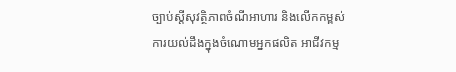ច្បាប់ស្តីសុវត្ថិភាពចំណីអាហារ និងលើកកម្ពស់ការយល់ដឹងក្នុងចំណោមអ្នកផលិត អាជីវកម្ម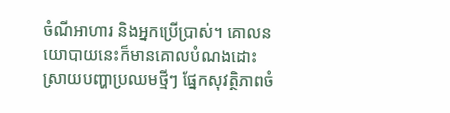ចំណីអាហារ និងអ្នកប្រើប្រាស់។ គោលនយោបាយនេះក៏មានគោលបំណងដោះស្រាយបញ្ហាប្រឈមថ្មីៗ ផ្នែកសុវត្ថិភាពចំ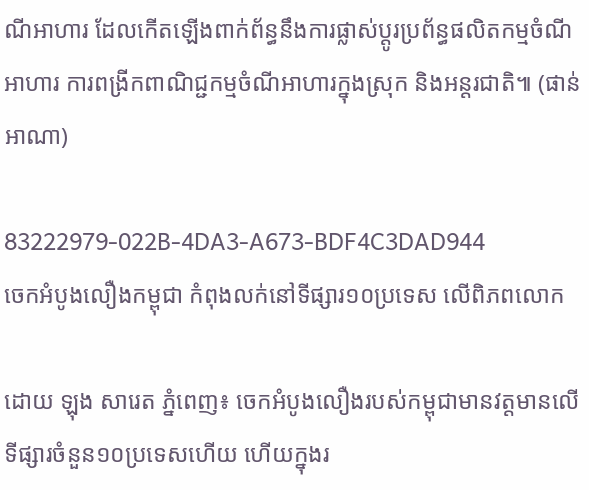ណីអាហារ ដែលកើតឡើងពាក់ព័ន្ធនឹងការផ្លាស់ប្តូរប្រព័ន្ធផលិតកម្មចំណីអាហារ ការពង្រីកពាណិជ្ជកម្មចំណីអាហារក្នុងស្រុក និងអន្តរជាតិ៕ (ផាន់ អាណា)

83222979-022B-4DA3-A673-BDF4C3DAD944
ចេកអំបូងលឿងកម្ពុជា កំពុងលក់នៅទីផ្សារ១០ប្រទេស លើពិភពលោក

ដោយ ឡុង សារេត ភ្នំពេញ៖ ចេកអំបូងលឿងរបស់កម្ពុជាមានវត្តមានលើទីផ្សារចំនួន១០ប្រទេសហើយ ហើយក្នុងរ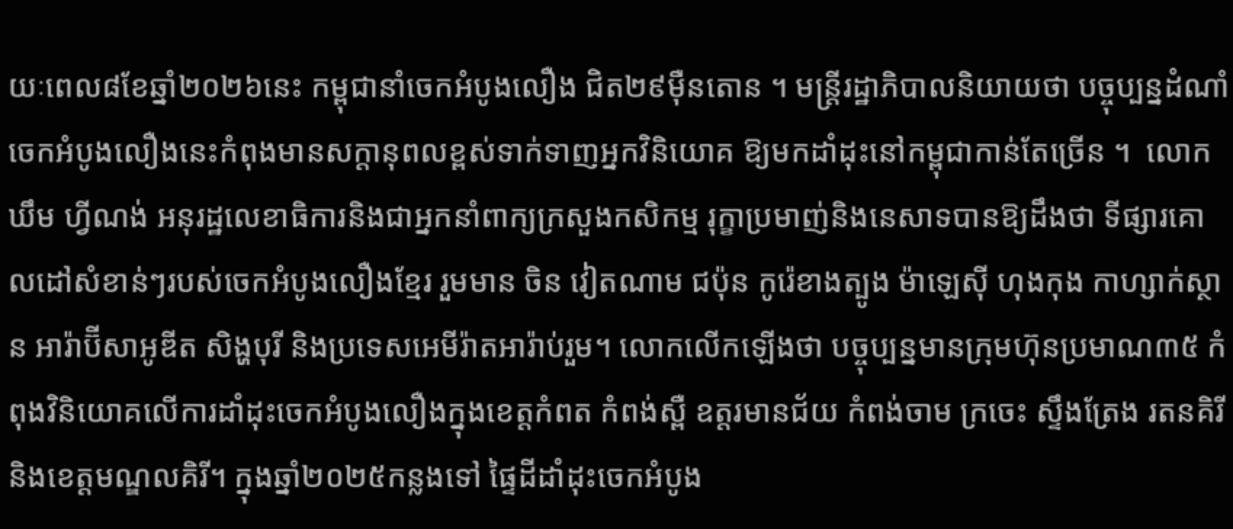យៈពេល៨ខែឆ្នាំ២០២៦នេះ កម្ពុជានាំចេកអំបូងលឿង ជិត២៩ម៉ឺនតោន ។ មន្ត្រីរដ្ឋាភិបាលនិយាយថា បច្ចុប្បន្នដំណាំចេកអំបូងលឿងនេះកំពុងមានសក្តានុពលខ្ពស់ទាក់ទាញអ្នកវិនិយោគ ឱ្យមកដាំដុះនៅកម្ពុជាកាន់តែច្រើន ។  លោក ឃឹម ហ្វីណង់ អនុរដ្ឋលេខាធិការនិងជាអ្នកនាំពាក្យក្រសួងកសិកម្ម រុក្ខាប្រមាញ់និងនេសាទបានឱ្យដឹងថា ទីផ្សារគោលដៅសំខាន់ៗរបស់ចេកអំបូងលឿងខ្មែរ រួមមាន ចិន វៀតណាម ជប៉ុន កូរ៉េខាងត្បូង ម៉ាឡេស៊ី ហុងកុង កាហ្សាក់ស្ថាន អារ៉ាប៊ីសាអូឌីត សិង្ហបុរី និងប្រទេសអេមីរ៉ាតអារ៉ាប់រួម។ លោកលើកឡើងថា បច្ចុប្បន្នមានក្រុមហ៊ុនប្រមាណ៣៥ កំពុងវិនិយោគលើការដាំដុះចេកអំបូងលឿងក្នុងខេត្តកំពត កំពង់ស្ពឺ ឧត្តរមានជ័យ កំពង់ចាម ក្រចេះ ស្ទឹងត្រែង រតនគិរី និងខេត្តមណ្ឌលគិរី។ ក្នុងឆ្នាំ២០២៥កន្លងទៅ ផ្ទៃដីដាំដុះចេកអំបូង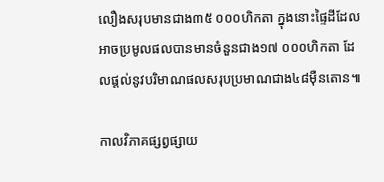លឿងសរុបមានជាង៣៥ ០០០ហិកតា ក្នុងនោះផ្ទៃដីដែលអាចប្រមូលផលបានមានចំនួនជាង១៧ ០០០ហិកតា ដែលផ្តល់នូវបរិមាណផលសរុបប្រមាណជាង៤៨ម៉ឺនតោន៕

កាលវិភាគផ្សព្វផ្សាយ